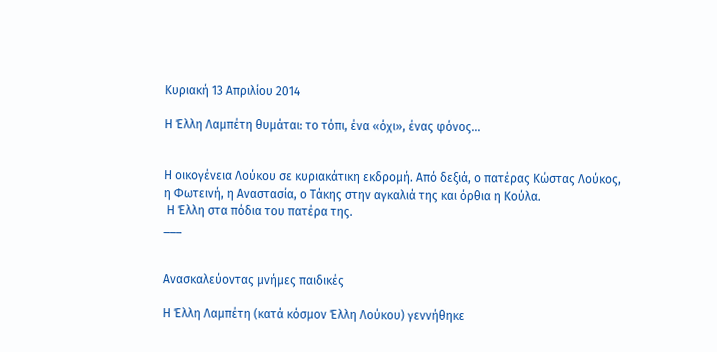Κυριακή 13 Απριλίου 2014

Η Έλλη Λαμπέτη θυμάται: το τόπι, ένα «όχι», ένας φόνος...


Η οικογένεια Λούκου σε κυριακάτικη εκδρομή. Από δεξιά, ο πατέρας Κώστας Λούκος,
η Φωτεινή, η Αναστασία, ο Τάκης στην αγκαλιά της και όρθια η Κούλα.
 Η Έλλη στα πόδια του πατέρα της.
___


Ανασκαλεύοντας μνήμες παιδικές

Η Έλλη Λαμπέτη (κατά κόσμον Έλλη Λούκου) γεννήθηκε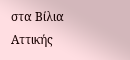στα Βίλια Αττικής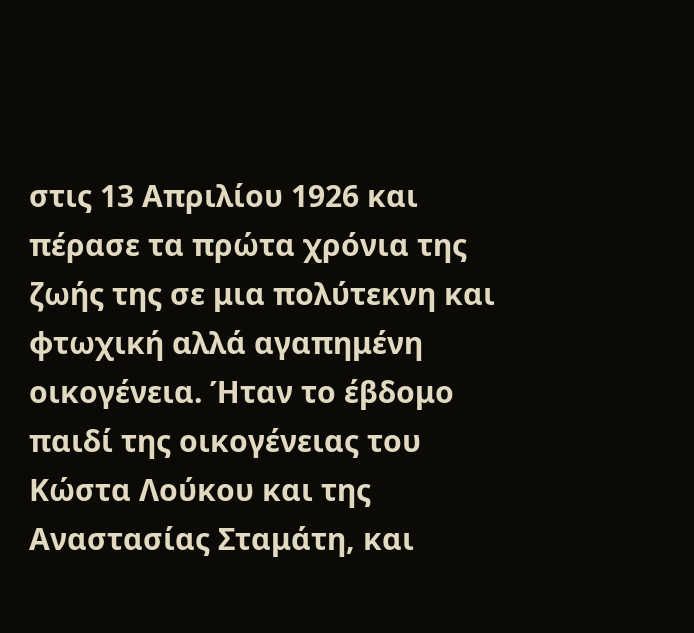στις 13 Απριλίου 1926 και πέρασε τα πρώτα χρόνια της ζωής της σε μια πολύτεκνη και φτωχική αλλά αγαπημένη οικογένεια. Ήταν το έβδομο παιδί της οικογένειας του Κώστα Λούκου και της Αναστασίας Σταμάτη, και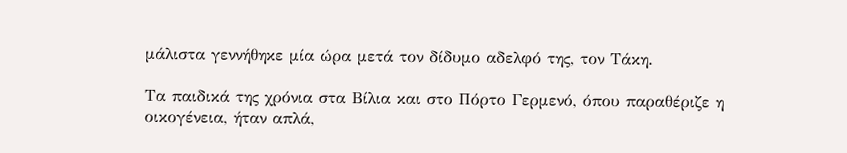μάλιστα γεννήθηκε μία ώρα μετά τον δίδυμο αδελφό της, τον Τάκη.

Τα παιδικά της χρόνια στα Βίλια και στο Πόρτο Γερμενό, όπου παραθέριζε η οικογένεια, ήταν απλά,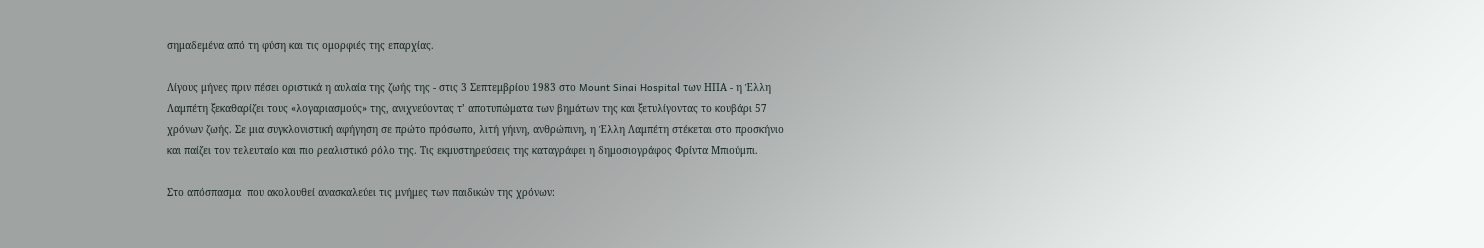σημαδεμένα από τη φύση και τις ομορφιές της επαρχίας.

Λίγους μήνες πριν πέσει οριστικά η αυλαία της ζωής της - στις 3 Σεπτεμβρίου 1983 στο Mount Sinai Hospital των ΗΠΑ - η Έλλη Λαμπέτη ξεκαθαρίζει τους «λογαριασμούς» της, ανιχνεύοντας τ’ αποτυπώματα των βημάτων της και ξετυλίγοντας το κουβάρι 57 χρόνων ζωής. Σε μια συγκλονιστική αφήγηση σε πρώτο πρόσωπο, λιτή γήινη, ανθρώπινη, η Έλλη Λαμπέτη στέκεται στο προσκήνιο και παίζει τον τελευταίο και πιο ρεαλιστικό ρόλο της. Τις εκμυστηρεύσεις της καταγράφει η δημοσιογράφος Φρίντα Μπιούμπι.

Στο απόσπασμα  που ακολουθεί ανασκαλεύει τις μνήμες των παιδικών της χρόνων: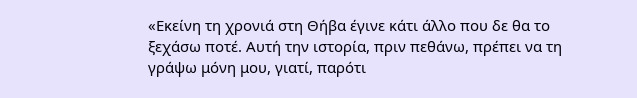«Εκείνη τη χρονιά στη Θήβα έγινε κάτι άλλο που δε θα το ξεχάσω ποτέ. Αυτή την ιστορία, πριν πεθάνω, πρέπει να τη γράψω μόνη μου, γιατί, παρότι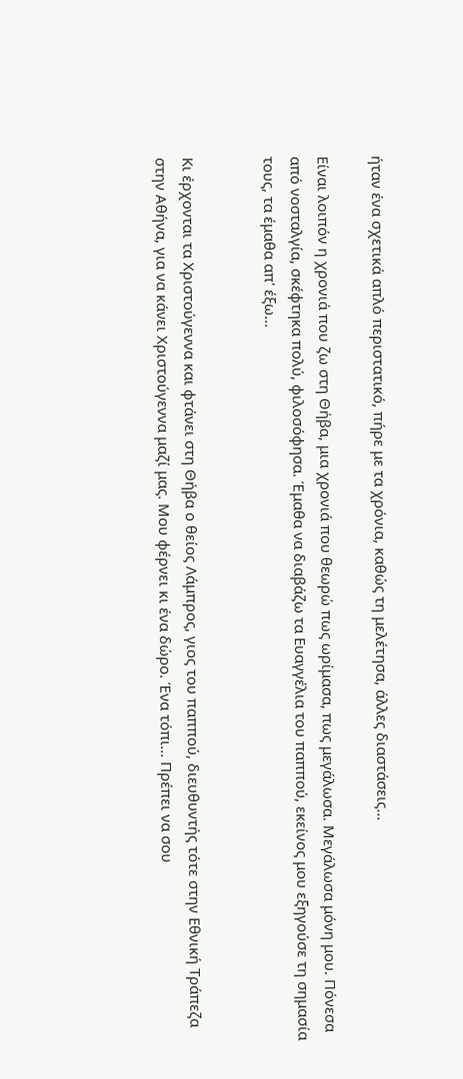ήταν ένα σχετικά απλό περιστατικό, πήρε με τα χρόνια, καθώς τη μελέτησα, άλλες διαστάσεις...

Είναι λοιπόν η χρονιά που ζω στη Θήβα, μια χρονιά που θεωρώ πως ωρίμασα, πως μεγάλωσα. Μεγάλωσα μόνη μου. Πόνεσα από νοσταλγία, σκέφτηκα πολύ, φιλοσόφησα. Έμαθα να διαβάζω τα Ευαγγέλια του παππού, εκείνος μου εξηγούσε τη σημασία τους, τα έμαθα απ' έξω...


Κι έρχονται τα Χριστούγεννα και φτάνει στη Θήβα ο θείος Λάμπρος, γιος του παππού, διευθυντής τότε στην Εθνική Τράπεζα στην Αθήνα, για να κάνει Χριστούγεννα μαζί μας. Μου φέρνει κι ένα δώρο. Ένα τόπι... Πρέπει να σου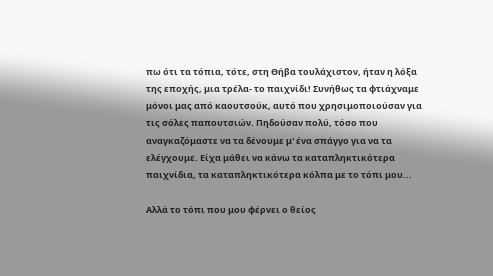πω ότι τα τόπια, τότε, στη Θήβα τουλάχιστον, ήταν η λόξα της εποχής, μια τρέλα- το παιχνίδι! Συνήθως τα φτιάχναμε μόνοι μας από καουτσούκ, αυτό που χρησιμοποιούσαν για τις σόλες παπουτσιών. Πηδούσαν πολύ, τόσο που αναγκαζόμαστε να τα δένουμε μ' ένα σπάγγο για να τα ελέγχουμε. Είχα μάθει να κάνω τα καταπληκτικότερα παιχνίδια, τα καταπληκτικότερα κόλπα με το τόπι μου...

Αλλά το τόπι που μου φέρνει ο θείος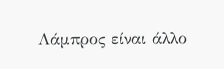Λάμπρος είναι άλλο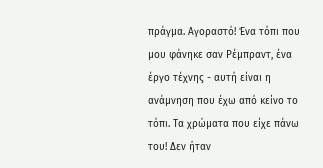πράγμα. Αγοραστό! Ένα τόπι που μου φάνηκε σαν Ρέμπραντ, ένα έργο τέχνης - αυτή είναι η ανάμνηση που έχω από κείνο το τόπι. Τα χρώματα που είχε πάνω του! Δεν ήταν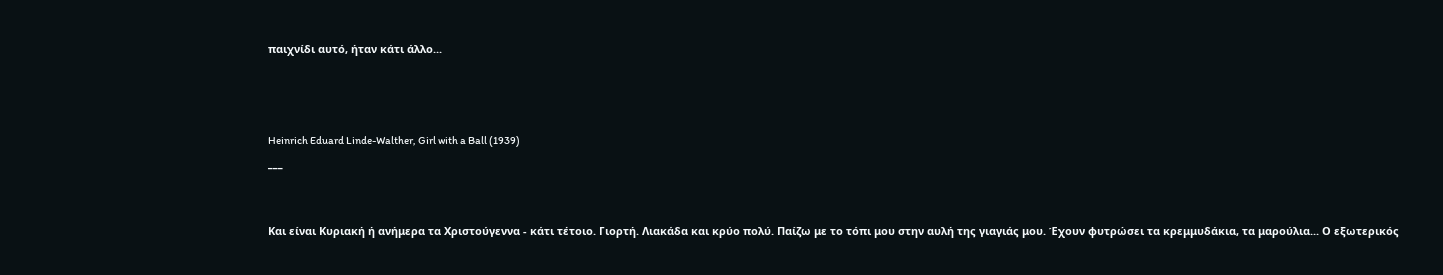παιχνίδι αυτό, ήταν κάτι άλλο...



Heinrich Eduard Linde-Walther, Girl with a Ball (1939)
___


Και είναι Κυριακή ή ανήμερα τα Χριστούγεννα - κάτι τέτοιο. Γιορτή. Λιακάδα και κρύο πολύ. Παίζω με το τόπι μου στην αυλή της γιαγιάς μου. Έχουν φυτρώσει τα κρεμμυδάκια, τα μαρούλια... Ο εξωτερικός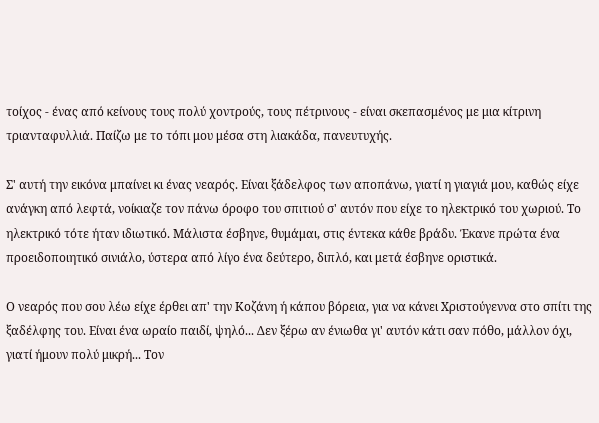τοίχος - ένας από κείνους τους πολύ χοντρούς, τους πέτρινους - είναι σκεπασμένος με μια κίτρινη τριανταφυλλιά. Παίζω με το τόπι μου μέσα στη λιακάδα, πανευτυχής.

Σ' αυτή την εικόνα μπαίνει κι ένας νεαρός. Είναι ξάδελφος των αποπάνω, γιατί η γιαγιά μου, καθώς είχε ανάγκη από λεφτά, νοίκιαζε τον πάνω όροφο του σπιτιού σ' αυτόν που είχε το ηλεκτρικό του χωριού. Το ηλεκτρικό τότε ήταν ιδιωτικό. Μάλιστα έσβηνε, θυμάμαι, στις έντεκα κάθε βράδυ. Έκανε πρώτα ένα προειδοποιητικό σινιάλο, ύστερα από λίγο ένα δεύτερο, διπλό, και μετά έσβηνε οριστικά.

Ο νεαρός που σου λέω είχε έρθει απ' την Κοζάνη ή κάπου βόρεια, για να κάνει Χριστούγεννα στο σπίτι της ξαδέλφης του. Είναι ένα ωραίο παιδί, ψηλό... Δεν ξέρω αν ένιωθα γι' αυτόν κάτι σαν πόθο, μάλλον όχι, γιατί ήμουν πολύ μικρή... Τον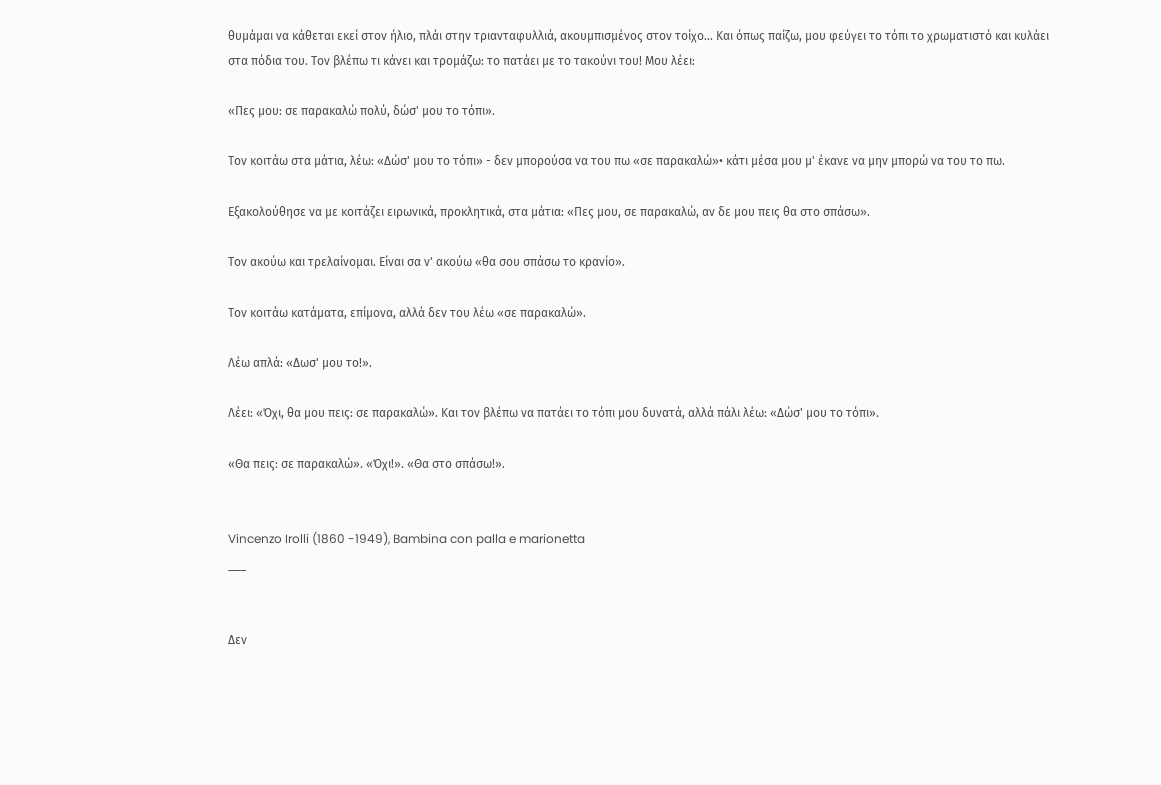θυμάμαι να κάθεται εκεί στον ήλιο, πλάι στην τριανταφυλλιά, ακουμπισμένος στον τοίχο... Και όπως παίζω, μου φεύγει το τόπι το χρωματιστό και κυλάει στα πόδια του. Τον βλέπω τι κάνει και τρομάζω: το πατάει με το τακούνι του! Μου λέει:

«Πες μου: σε παρακαλώ πολύ, δώσ' μου το τόπι».

Τον κοιτάω στα μάτια, λέω: «Δώσ' μου το τόπι» - δεν μπορούσα να του πω «σε παρακαλώ»• κάτι μέσα μου μ' έκανε να μην μπορώ να του το πω.

Εξακολούθησε να με κοιτάζει ειρωνικά, προκλητικά, στα μάτια: «Πες μου, σε παρακαλώ, αν δε μου πεις θα στο σπάσω».

Τον ακούω και τρελαίνομαι. Είναι σα ν' ακούω «θα σου σπάσω το κρανίο».

Τον κοιτάω κατάματα, επίμονα, αλλά δεν του λέω «σε παρακαλώ».

Λέω απλά: «Δωσ' μου το!».

Λέει: «Όχι, θα μου πεις: σε παρακαλώ». Και τον βλέπω να πατάει το τόπι μου δυνατά, αλλά πάλι λέω: «Δώσ' μου το τόπι».

«Θα πεις: σε παρακαλώ». «Όχι!». «Θα στο σπάσω!».


Vincenzo Irolli (1860 -1949), Bambina con palla e marionetta
___


Δεν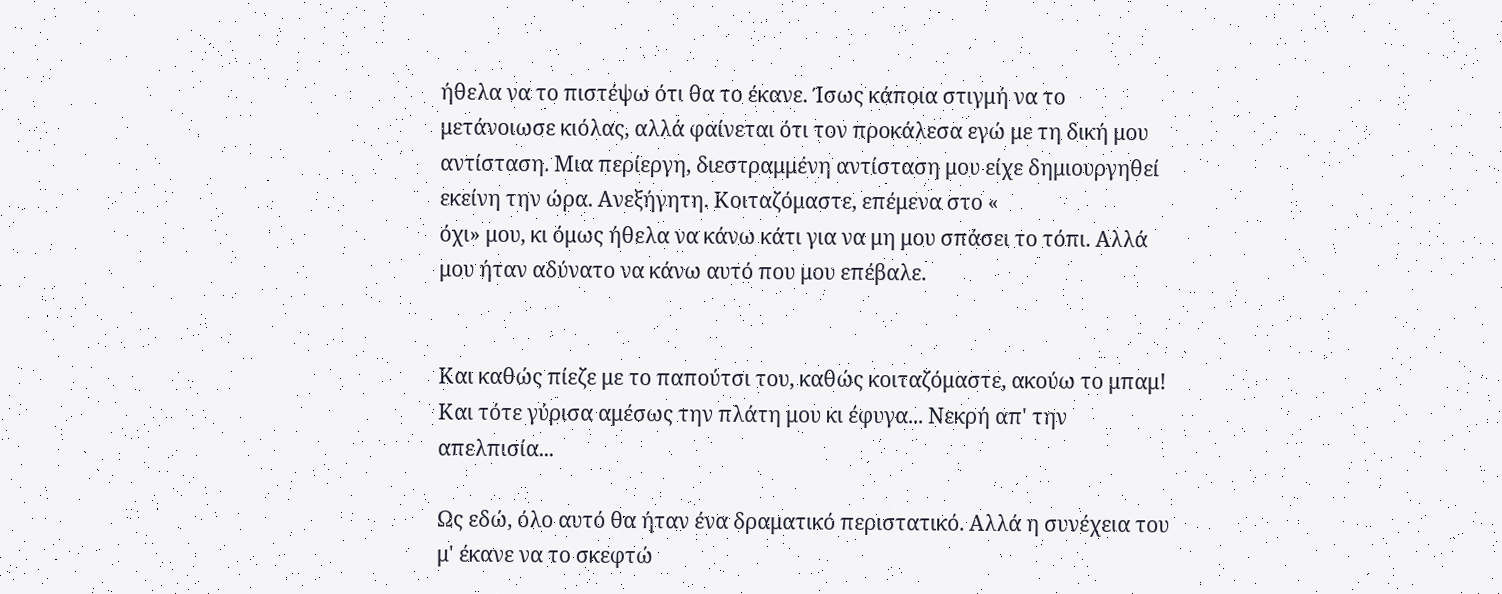ήθελα να το πιστέψω ότι θα το έκανε. Ίσως κάποια στιγμή να το μετάνοιωσε κιόλας, αλλά φαίνεται ότι τον προκάλεσα εγώ με τη δική μου αντίσταση. Μια περίεργη, διεστραμμένη αντίσταση μου είχε δημιουργηθεί εκείνη την ώρα. Ανεξήγητη. Κοιταζόμαστε, επέμενα στο «
όχι» μου, κι όμως ήθελα να κάνω κάτι για να μη μου σπάσει το τόπι. Αλλά μου ήταν αδύνατο να κάνω αυτό που μου επέβαλε.


Και καθώς πίεζε με το παπούτσι του, καθώς κοιταζόμαστε, ακούω το μπαμ! Και τότε γύρισα αμέσως την πλάτη μου κι έφυγα... Νεκρή απ' την απελπισία...

Ως εδώ, όλο αυτό θα ήταν ένα δραματικό περιστατικό. Αλλά η συνέχεια του μ' έκανε να το σκεφτώ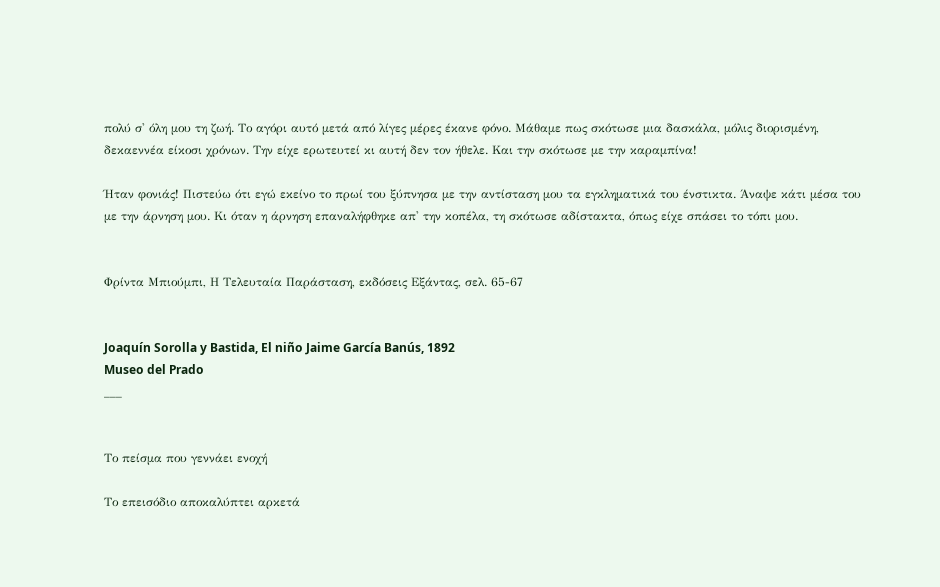πολύ σ' όλη μου τη ζωή. Το αγόρι αυτό μετά από λίγες μέρες έκανε φόνο. Μάθαμε πως σκότωσε μια δασκάλα, μόλις διορισμένη, δεκαεννέα είκοσι χρόνων. Την είχε ερωτευτεί κι αυτή δεν τον ήθελε. Και την σκότωσε με την καραμπίνα!

Ήταν φονιάς! Πιστεύω ότι εγώ εκείνο το πρωί του ξύπνησα με την αντίσταση μου τα εγκληματικά του ένστικτα. Άναψε κάτι μέσα του με την άρνηση μου. Κι όταν η άρνηση επαναλήφθηκε απ' την κοπέλα, τη σκότωσε αδίστακτα, όπως είχε σπάσει το τόπι μου.


Φρίντα Μπιούμπι, Η Τελευταία Παράσταση, εκδόσεις Εξάντας, σελ. 65-67


Joaquín Sorolla y Bastida, El niño Jaime García Banús, 1892
Museo del Prado
___


Το πείσμα που γεννάει ενοχή

Το επεισόδιο αποκαλύπτει αρκετά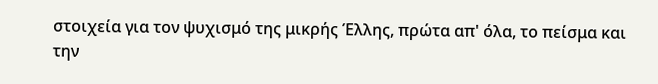στοιχεία για τον ψυχισμό της μικρής Έλλης, πρώτα απ' όλα, το πείσμα και την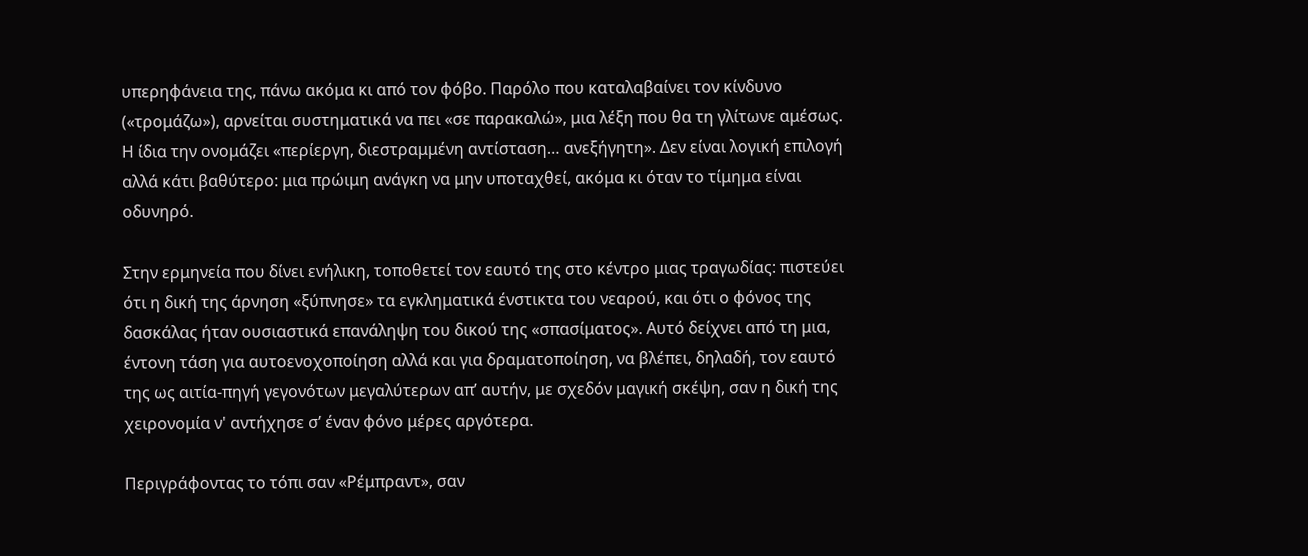υπερηφάνεια της, πάνω ακόμα κι από τον φόβο. Παρόλο που καταλαβαίνει τον κίνδυνο («τρομάζω»), αρνείται συστηματικά να πει «σε παρακαλώ», μια λέξη που θα τη γλίτωνε αμέσως. Η ίδια την ονομάζει «περίεργη, διεστραμμένη αντίσταση… ανεξήγητη». Δεν είναι λογική επιλογή αλλά κάτι βαθύτερο: μια πρώιμη ανάγκη να μην υποταχθεί, ακόμα κι όταν το τίμημα είναι οδυνηρό.

Στην ερμηνεία που δίνει ενήλικη, τοποθετεί τον εαυτό της στο κέντρο μιας τραγωδίας: πιστεύει ότι η δική της άρνηση «ξύπνησε» τα εγκληματικά ένστικτα του νεαρού, και ότι ο φόνος της δασκάλας ήταν ουσιαστικά επανάληψη του δικού της «σπασίματος». Αυτό δείχνει από τη μια, έντονη τάση για αυτοενοχοποίηση αλλά και για δραματοποίηση, να βλέπει, δηλαδή, τον εαυτό της ως αιτία-πηγή γεγονότων μεγαλύτερων απ’ αυτήν, με σχεδόν μαγική σκέψη, σαν η δική της χειρονομία ν' αντήχησε σ’ έναν φόνο μέρες αργότερα.

Περιγράφοντας το τόπι σαν «Ρέμπραντ», σαν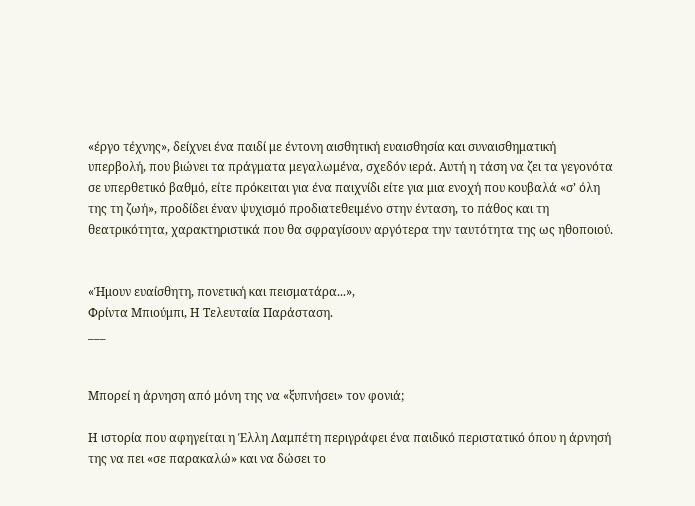«έργο τέχνης», δείχνει ένα παιδί με έντονη αισθητική ευαισθησία και συναισθηματική υπερβολή, που βιώνει τα πράγματα μεγαλωμένα, σχεδόν ιερά. Αυτή η τάση να ζει τα γεγονότα σε υπερθετικό βαθμό, είτε πρόκειται για ένα παιχνίδι είτε για μια ενοχή που κουβαλά «σ’ όλη της τη ζωή», προδίδει έναν ψυχισμό προδιατεθειμένο στην ένταση, το πάθος και τη θεατρικότητα, χαρακτηριστικά που θα σφραγίσουν αργότερα την ταυτότητα της ως ηθοποιού.


«Ήμουν ευαίσθητη, πονετική και πεισματάρα...»,
Φρίντα Μπιούμπι, Η Τελευταία Παράσταση.
___


Μπορεί η άρνηση από μόνη της να «ξυπνήσει» τον φονιά;

Η ιστορία που αφηγείται η Έλλη Λαμπέτη περιγράφει ένα παιδικό περιστατικό όπου η άρνησή της να πει «σε παρακαλώ» και να δώσει το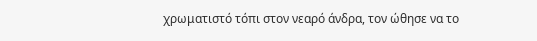χρωματιστό τόπι στον νεαρό άνδρα, τον ώθησε να το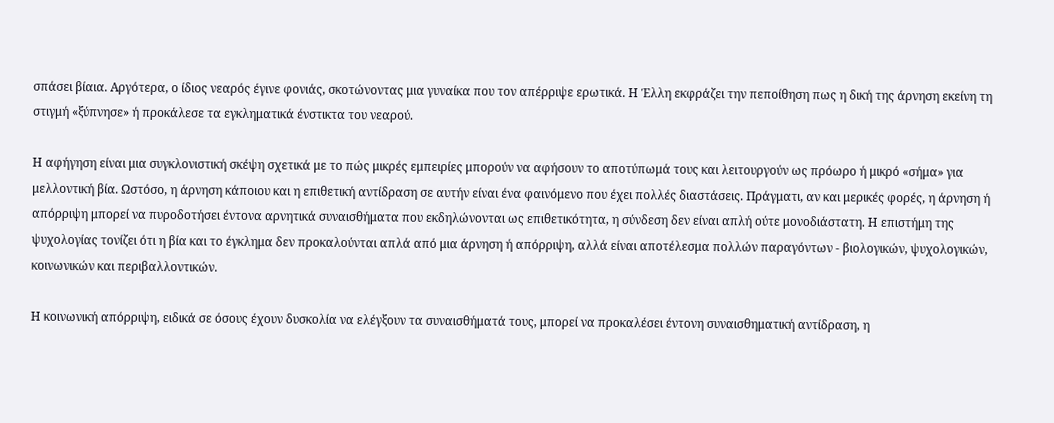σπάσει βίαια. Αργότερα, ο ίδιος νεαρός έγινε φονιάς, σκοτώνοντας μια γυναίκα που τον απέρριψε ερωτικά. Η Έλλη εκφράζει την πεποίθηση πως η δική της άρνηση εκείνη τη στιγμή «ξύπνησε» ή προκάλεσε τα εγκληματικά ένστικτα του νεαρού.

Η αφήγηση είναι μια συγκλονιστική σκέψη σχετικά με το πώς μικρές εμπειρίες μπορούν να αφήσουν το αποτύπωμά τους και λειτουργούν ως πρόωρο ή μικρό «σήμα» για μελλοντική βία. Ωστόσο, η άρνηση κάποιου και η επιθετική αντίδραση σε αυτήν είναι ένα φαινόμενο που έχει πολλές διαστάσεις. Πράγματι, αν και μερικές φορές, η άρνηση ή απόρριψη μπορεί να πυροδοτήσει έντονα αρνητικά συναισθήματα που εκδηλώνονται ως επιθετικότητα, η σύνδεση δεν είναι απλή ούτε μονοδιάστατη. Η επιστήμη της ψυχολογίας τονίζει ότι η βία και το έγκλημα δεν προκαλούνται απλά από μια άρνηση ή απόρριψη, αλλά είναι αποτέλεσμα πολλών παραγόντων - βιολογικών, ψυχολογικών, κοινωνικών και περιβαλλοντικών.

Η κοινωνική απόρριψη, ειδικά σε όσους έχουν δυσκολία να ελέγξουν τα συναισθήματά τους, μπορεί να προκαλέσει έντονη συναισθηματική αντίδραση, η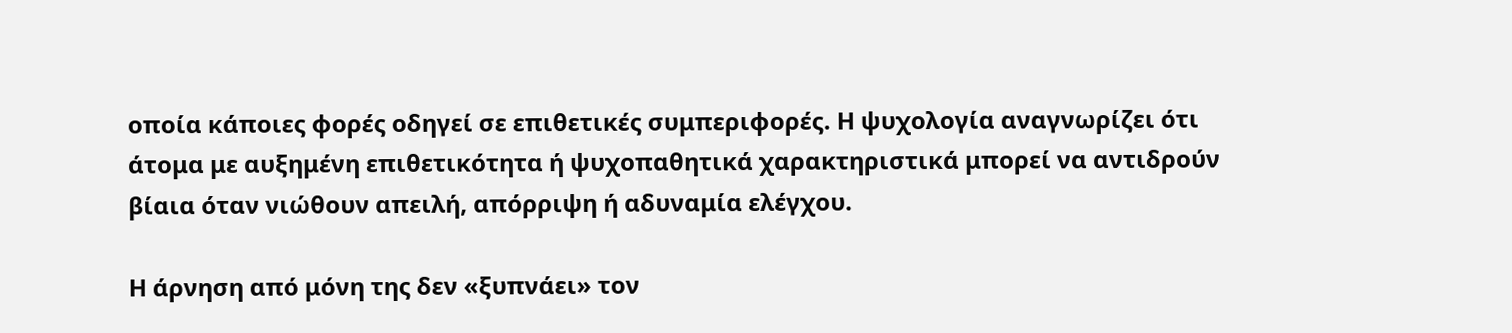οποία κάποιες φορές οδηγεί σε επιθετικές συμπεριφορές. Η ψυχολογία αναγνωρίζει ότι άτομα με αυξημένη επιθετικότητα ή ψυχοπαθητικά χαρακτηριστικά μπορεί να αντιδρούν βίαια όταν νιώθουν απειλή, απόρριψη ή αδυναμία ελέγχου.

Η άρνηση από μόνη της δεν «ξυπνάει» τον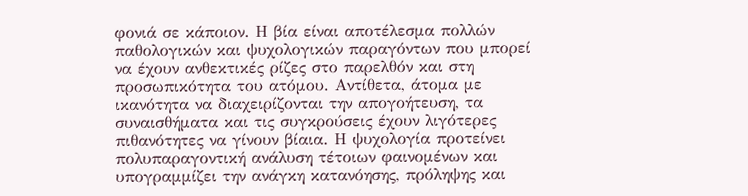φονιά σε κάποιον. Η βία είναι αποτέλεσμα πολλών παθολογικών και ψυχολογικών παραγόντων που μπορεί να έχουν ανθεκτικές ρίζες στο παρελθόν και στη προσωπικότητα του ατόμου. Αντίθετα, άτομα με ικανότητα να διαχειρίζονται την απογοήτευση, τα συναισθήματα και τις συγκρούσεις έχουν λιγότερες πιθανότητες να γίνουν βίαια. Η ψυχολογία προτείνει πολυπαραγοντική ανάλυση τέτοιων φαινομένων και υπογραμμίζει την ανάγκη κατανόησης, πρόληψης και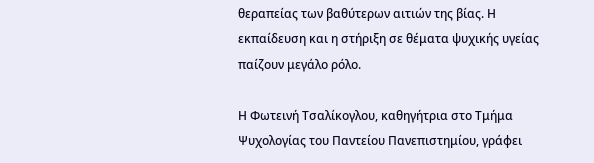θεραπείας των βαθύτερων αιτιών της βίας. Η εκπαίδευση και η στήριξη σε θέματα ψυχικής υγείας παίζουν μεγάλο ρόλο.

Η Φωτεινή Τσαλίκογλου, καθηγήτρια στο Τμήμα Ψυχολογίας του Παντείου Πανεπιστημίου, γράφει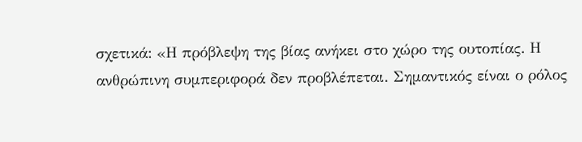σχετικά: «Η πρόβλεψη της βίας ανήκει στο χώρο της ουτοπίας. Η ανθρώπινη συμπεριφορά δεν προβλέπεται. Σημαντικός είναι ο ρόλος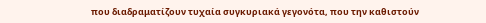που διαδραματίζουν τυχαία συγκυριακά γεγονότα, που την καθιστούν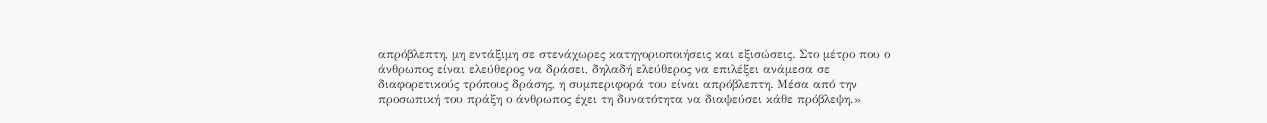απρόβλεπτη, μη εντάξιμη σε στενάχωρες κατηγοριοποιήσεις και εξισώσεις. Στο μέτρο που ο άνθρωπος είναι ελεύθερος να δράσει, δηλαδή ελεύθερος να επιλέξει ανάμεσα σε διαφορετικούς τρόπους δράσης, η συμπεριφορά του είναι απρόβλεπτη. Μέσα από την προσωπική του πράξη ο άνθρωπος έχει τη δυνατότητα να διαψεύσει κάθε πρόβλεψη.»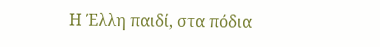Η Έλλη παιδί, στα πόδια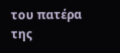του πατέρα της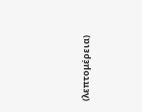(λεπτομέρεια)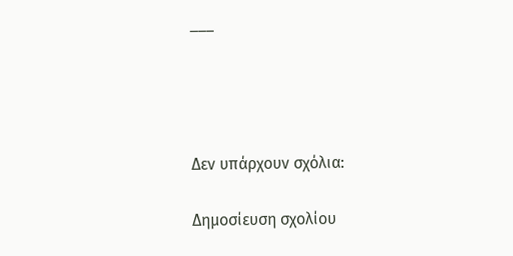___




Δεν υπάρχουν σχόλια:

Δημοσίευση σχολίου